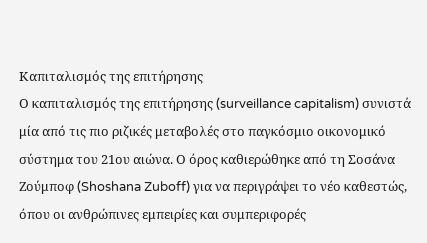Καπιταλισμός της επιτήρησης
Ο καπιταλισμός της επιτήρησης (surveillance capitalism) συνιστά μία από τις πιο ριζικές μεταβολές στο παγκόσμιο οικονομικό σύστημα του 21ου αιώνα. Ο όρος καθιερώθηκε από τη Σοσάνα Ζούμποφ (Shoshana Zuboff) για να περιγράψει το νέο καθεστώς, όπου οι ανθρώπινες εμπειρίες και συμπεριφορές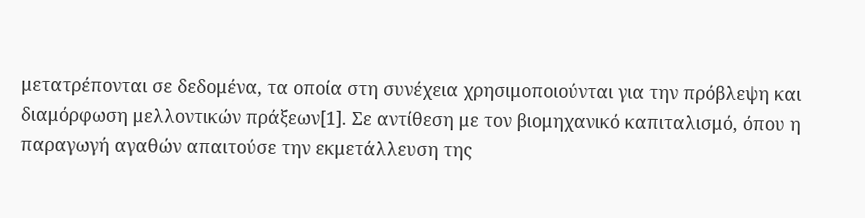μετατρέπονται σε δεδομένα, τα οποία στη συνέχεια χρησιμοποιούνται για την πρόβλεψη και διαμόρφωση μελλοντικών πράξεων[1]. Σε αντίθεση με τον βιομηχανικό καπιταλισμό, όπου η παραγωγή αγαθών απαιτούσε την εκμετάλλευση της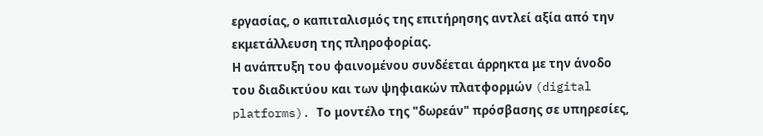εργασίας, ο καπιταλισμός της επιτήρησης αντλεί αξία από την εκμετάλλευση της πληροφορίας.
Η ανάπτυξη του φαινομένου συνδέεται άρρηκτα με την άνοδο του διαδικτύου και των ψηφιακών πλατφορμών (digital platforms). Το μοντέλο της "δωρεάν" πρόσβασης σε υπηρεσίες,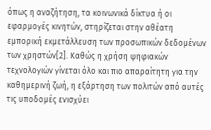όπως η αναζήτηση, τα κοινωνικά δίκτυα ή οι εφαρμογές κινητών, στηρίζεται στην αθέατη εμπορική εκμετάλλευση των προσωπικών δεδομένων των χρηστών[2]. Καθώς η χρήση ψηφιακών τεχνολογιών γίνεται όλο και πιο απαραίτητη για την καθημερινή ζωή, η εξάρτηση των πολιτών από αυτές τις υποδομές ενισχύει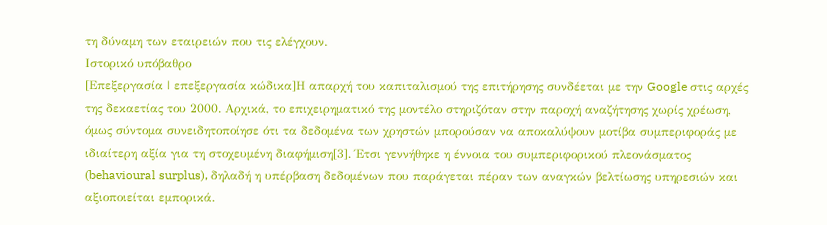τη δύναμη των εταιρειών που τις ελέγχουν.
Ιστορικό υπόβαθρο
[Επεξεργασία | επεξεργασία κώδικα]Η απαρχή του καπιταλισμού της επιτήρησης συνδέεται με την Google στις αρχές της δεκαετίας του 2000. Αρχικά, το επιχειρηματικό της μοντέλο στηριζόταν στην παροχή αναζήτησης χωρίς χρέωση, όμως σύντομα συνειδητοποίησε ότι τα δεδομένα των χρηστών μπορούσαν να αποκαλύψουν μοτίβα συμπεριφοράς με ιδιαίτερη αξία για τη στοχευμένη διαφήμιση[3]. Έτσι γεννήθηκε η έννοια του συμπεριφορικού πλεονάσματος (behavioural surplus), δηλαδή η υπέρβαση δεδομένων που παράγεται πέραν των αναγκών βελτίωσης υπηρεσιών και αξιοποιείται εμπορικά.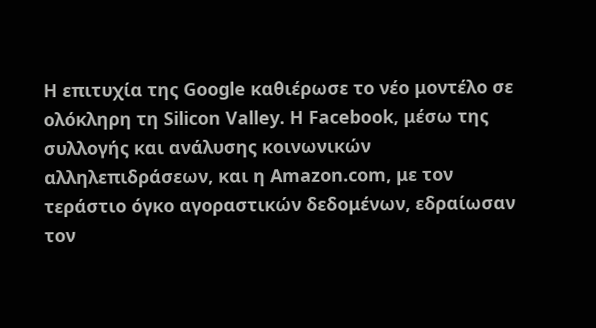Η επιτυχία της Google καθιέρωσε το νέο μοντέλο σε ολόκληρη τη Silicon Valley. Η Facebook, μέσω της συλλογής και ανάλυσης κοινωνικών αλληλεπιδράσεων, και η Amazon.com, με τον τεράστιο όγκο αγοραστικών δεδομένων, εδραίωσαν τον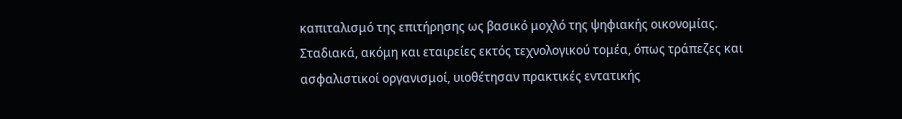καπιταλισμό της επιτήρησης ως βασικό μοχλό της ψηφιακής οικονομίας. Σταδιακά, ακόμη και εταιρείες εκτός τεχνολογικού τομέα, όπως τράπεζες και ασφαλιστικοί οργανισμοί, υιοθέτησαν πρακτικές εντατικής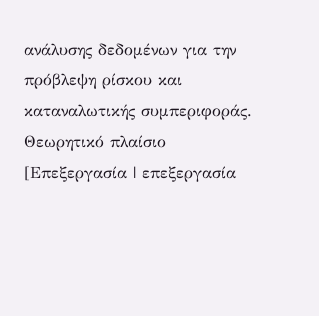ανάλυσης δεδομένων για την πρόβλεψη ρίσκου και καταναλωτικής συμπεριφοράς.
Θεωρητικό πλαίσιο
[Επεξεργασία | επεξεργασία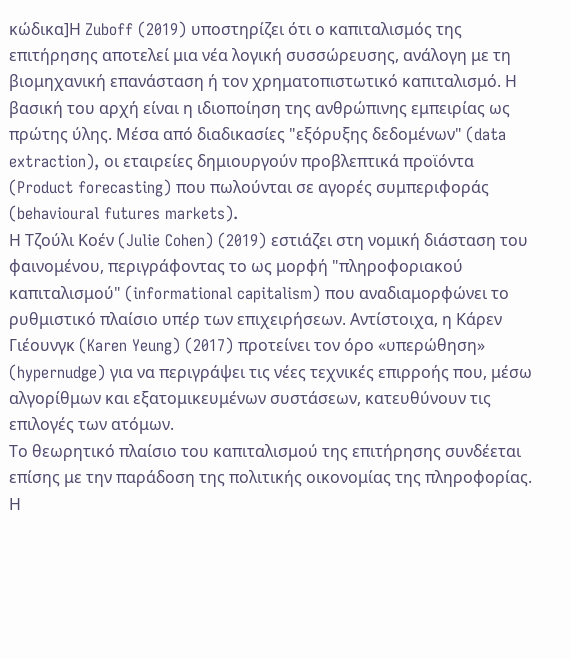κώδικα]Η Zuboff (2019) υποστηρίζει ότι ο καπιταλισμός της επιτήρησης αποτελεί μια νέα λογική συσσώρευσης, ανάλογη με τη βιομηχανική επανάσταση ή τον χρηματοπιστωτικό καπιταλισμό. Η βασική του αρχή είναι η ιδιοποίηση της ανθρώπινης εμπειρίας ως πρώτης ύλης. Μέσα από διαδικασίες "εξόρυξης δεδομένων" (data extraction), οι εταιρείες δημιουργούν προβλεπτικά προϊόντα (Product forecasting) που πωλούνται σε αγορές συμπεριφοράς (behavioural futures markets).
Η Τζούλι Κοέν (Julie Cohen) (2019) εστιάζει στη νομική διάσταση του φαινομένου, περιγράφοντας το ως μορφή "πληροφοριακού καπιταλισμού" (informational capitalism) που αναδιαμορφώνει το ρυθμιστικό πλαίσιο υπέρ των επιχειρήσεων. Αντίστοιχα, η Κάρεν Γιέουνγκ (Karen Yeung) (2017) προτείνει τον όρο «υπερώθηση» (hypernudge) για να περιγράψει τις νέες τεχνικές επιρροής που, μέσω αλγορίθμων και εξατομικευμένων συστάσεων, κατευθύνουν τις επιλογές των ατόμων.
Το θεωρητικό πλαίσιο του καπιταλισμού της επιτήρησης συνδέεται επίσης με την παράδοση της πολιτικής οικονομίας της πληροφορίας. Η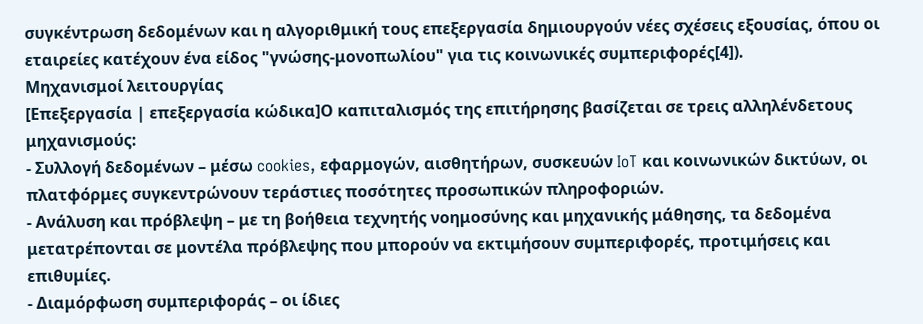συγκέντρωση δεδομένων και η αλγοριθμική τους επεξεργασία δημιουργούν νέες σχέσεις εξουσίας, όπου οι εταιρείες κατέχουν ένα είδος "γνώσης-μονοπωλίου" για τις κοινωνικές συμπεριφορές[4]).
Μηχανισμοί λειτουργίας
[Επεξεργασία | επεξεργασία κώδικα]Ο καπιταλισμός της επιτήρησης βασίζεται σε τρεις αλληλένδετους μηχανισμούς:
- Συλλογή δεδομένων – μέσω cookies, εφαρμογών, αισθητήρων, συσκευών IoT και κοινωνικών δικτύων, οι πλατφόρμες συγκεντρώνουν τεράστιες ποσότητες προσωπικών πληροφοριών.
- Ανάλυση και πρόβλεψη – με τη βοήθεια τεχνητής νοημοσύνης και μηχανικής μάθησης, τα δεδομένα μετατρέπονται σε μοντέλα πρόβλεψης που μπορούν να εκτιμήσουν συμπεριφορές, προτιμήσεις και επιθυμίες.
- Διαμόρφωση συμπεριφοράς – οι ίδιες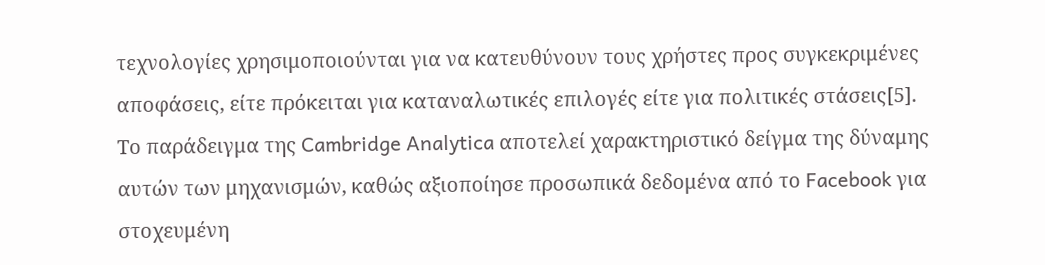τεχνολογίες χρησιμοποιούνται για να κατευθύνουν τους χρήστες προς συγκεκριμένες αποφάσεις, είτε πρόκειται για καταναλωτικές επιλογές είτε για πολιτικές στάσεις[5].
Το παράδειγμα της Cambridge Analytica αποτελεί χαρακτηριστικό δείγμα της δύναμης αυτών των μηχανισμών, καθώς αξιοποίησε προσωπικά δεδομένα από το Facebook για στοχευμένη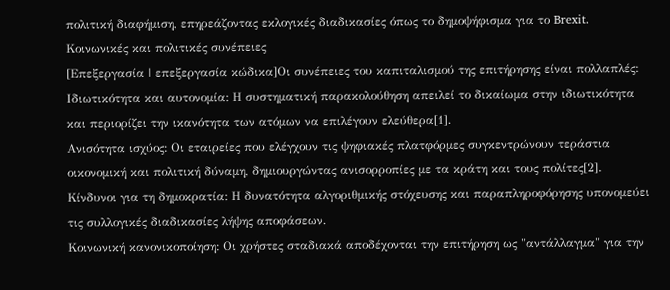πολιτική διαφήμιση, επηρεάζοντας εκλογικές διαδικασίες όπως το δημοψήφισμα για το Brexit.
Κοινωνικές και πολιτικές συνέπειες
[Επεξεργασία | επεξεργασία κώδικα]Οι συνέπειες του καπιταλισμού της επιτήρησης είναι πολλαπλές:
Ιδιωτικότητα και αυτονομία: Η συστηματική παρακολούθηση απειλεί το δικαίωμα στην ιδιωτικότητα και περιορίζει την ικανότητα των ατόμων να επιλέγουν ελεύθερα[1].
Ανισότητα ισχύος: Οι εταιρείες που ελέγχουν τις ψηφιακές πλατφόρμες συγκεντρώνουν τεράστια οικονομική και πολιτική δύναμη, δημιουργώντας ανισορροπίες με τα κράτη και τους πολίτες[2].
Κίνδυνοι για τη δημοκρατία: Η δυνατότητα αλγοριθμικής στόχευσης και παραπληροφόρησης υπονομεύει τις συλλογικές διαδικασίες λήψης αποφάσεων.
Κοινωνική κανονικοποίηση: Οι χρήστες σταδιακά αποδέχονται την επιτήρηση ως "αντάλλαγμα" για την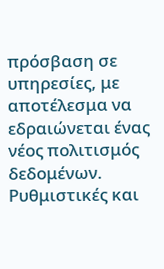πρόσβαση σε υπηρεσίες, με αποτέλεσμα να εδραιώνεται ένας νέος πολιτισμός δεδομένων.
Ρυθμιστικές και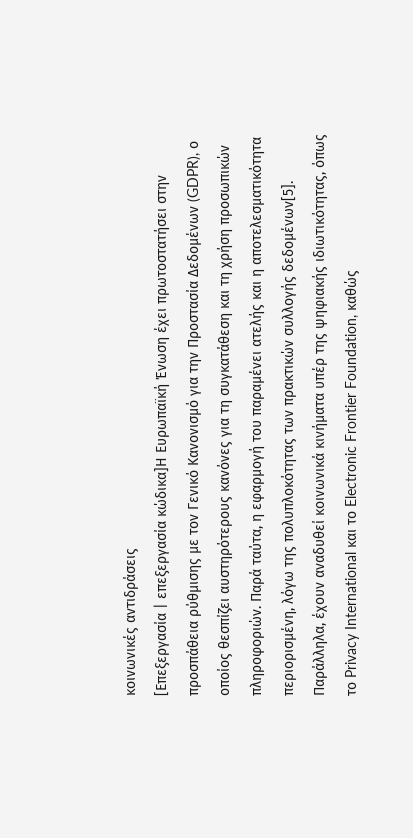κοινωνικές αντιδράσεις
[Επεξεργασία | επεξεργασία κώδικα]Η Ευρωπαϊκή Ένωση έχει πρωτοστατήσει στην προσπάθεια ρύθμισης με τον Γενικό Κανονισμό για την Προστασία Δεδομένων (GDPR), ο οποίος θεσπίζει αυστηρότερους κανόνες για τη συγκατάθεση και τη χρήση προσωπικών πληροφοριών. Παρά ταύτα, η εφαρμογή του παραμένει ατελής και η αποτελεσματικότητα περιορισμένη, λόγω της πολυπλοκότητας των πρακτικών συλλογής δεδομένων[5].
Παράλληλα, έχουν αναδυθεί κοινωνικά κινήματα υπέρ της ψηφιακής ιδιωτικότητας, όπως το Privacy International και το Electronic Frontier Foundation, καθώς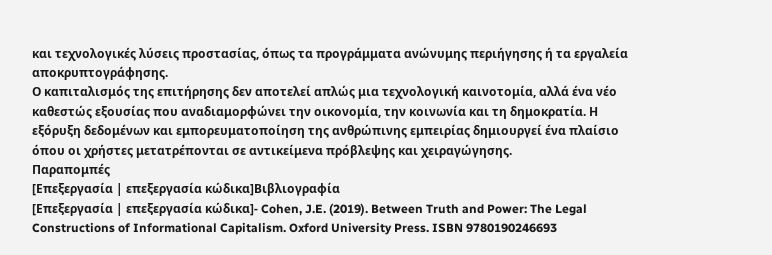και τεχνολογικές λύσεις προστασίας, όπως τα προγράμματα ανώνυμης περιήγησης ή τα εργαλεία αποκρυπτογράφησης.
Ο καπιταλισμός της επιτήρησης δεν αποτελεί απλώς μια τεχνολογική καινοτομία, αλλά ένα νέο καθεστώς εξουσίας που αναδιαμορφώνει την οικονομία, την κοινωνία και τη δημοκρατία. Η εξόρυξη δεδομένων και εμπορευματοποίηση της ανθρώπινης εμπειρίας δημιουργεί ένα πλαίσιο όπου οι χρήστες μετατρέπονται σε αντικείμενα πρόβλεψης και χειραγώγησης.
Παραπομπές
[Επεξεργασία | επεξεργασία κώδικα]Βιβλιογραφία
[Επεξεργασία | επεξεργασία κώδικα]- Cohen, J.E. (2019). Between Truth and Power: The Legal Constructions of Informational Capitalism. Oxford University Press. ISBN 9780190246693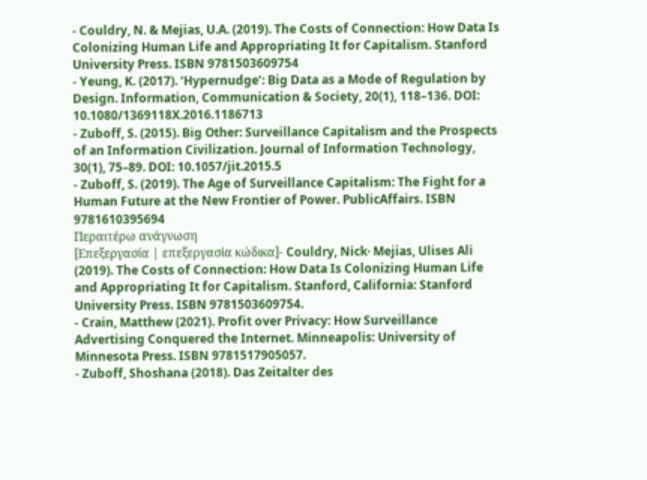- Couldry, N. & Mejias, U.A. (2019). The Costs of Connection: How Data Is Colonizing Human Life and Appropriating It for Capitalism. Stanford University Press. ISBN 9781503609754
- Yeung, K. (2017). ‘Hypernudge’: Big Data as a Mode of Regulation by Design. Information, Communication & Society, 20(1), 118–136. DOI: 10.1080/1369118X.2016.1186713
- Zuboff, S. (2015). Big Other: Surveillance Capitalism and the Prospects of an Information Civilization. Journal of Information Technology, 30(1), 75–89. DOI: 10.1057/jit.2015.5
- Zuboff, S. (2019). The Age of Surveillance Capitalism: The Fight for a Human Future at the New Frontier of Power. PublicAffairs. ISBN 9781610395694
Περαιτέρω ανάγνωση
[Επεξεργασία | επεξεργασία κώδικα]- Couldry, Nick· Mejias, Ulises Ali (2019). The Costs of Connection: How Data Is Colonizing Human Life and Appropriating It for Capitalism. Stanford, California: Stanford University Press. ISBN 9781503609754.
- Crain, Matthew (2021). Profit over Privacy: How Surveillance Advertising Conquered the Internet. Minneapolis: University of Minnesota Press. ISBN 9781517905057.
- Zuboff, Shoshana (2018). Das Zeitalter des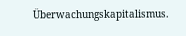Überwachungskapitalismus.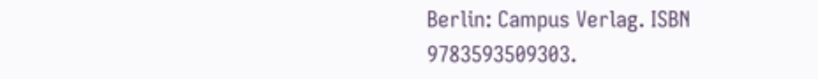Berlin: Campus Verlag. ISBN 9783593509303.